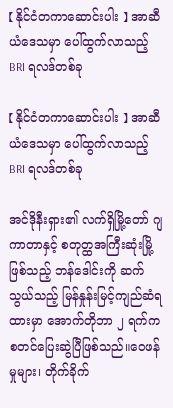【 နိုင်ငံတကာဆောင်းပါး 】 အာဆီယံဒေသမှာ ပေါ်ထွက်လာသည့် BRI ရလဒ်တစ်ခု

【 နိုင်ငံတကာဆောင်းပါး 】 အာဆီယံဒေသမှာ ပေါ်ထွက်လာသည့် BRI ရလဒ်တစ်ခု

အင်ဒိုနီးရှား၏ လက်ရှိမြို့တော် ဂျကာတာနှင့် စတုတ္ထအကြီးဆုံးမြို့ဖြစ်သည့် ဘန်ဒေါင်းကို ဆက်သွယ်သည့် မြန်နှုန်းမြင့်ကျည်ဆံရထားမှာ အောက်တိုဘာ ၂ ရက်က စတင်ပြေးဆွဲပြီဖြစ်သည်။ဝေဖန်မှုများ၊ တိုက်ခိုက်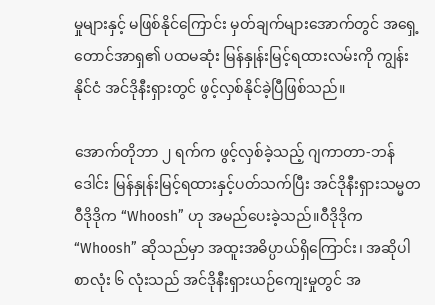မှုများနှင့် မဖြစ်နိုင်ကြောင်း မှတ်ချက်များအောက်တွင် အရှေ့တောင်အာရှ၏ ပထမဆုံး မြန်နှုန်းမြင့်ရထားလမ်းကို ကျွန်းနိုင်ငံ အင်ဒိုနီးရှားတွင် ဖွင့်လှစ်နိုင်ခဲ့ပြီဖြစ်သည်။

အောက်တိုဘာ ၂ ရက်က ဖွင့်လှစ်ခဲ့သည့် ဂျကာတာ-ဘန်ဒေါင်း မြန်နှုန်းမြင့်ရထားနှင့်ပတ်သက်ပြီး အင်ဒိုနီးရှားသမ္မတ ဝီဒိုဒိုက “Whoosh” ဟု အမည်ပေးခဲ့သည်။ဝီဒိုဒိုက “Whoosh” ဆိုသည်မှာ အထူးအဓိပ္ပာယ်ရှိကြောင်း၊ အဆိုပါစာလုံး ၆ လုံးသည် အင်ဒိုနီးရှားယဉ်ကျေးမှုတွင် အ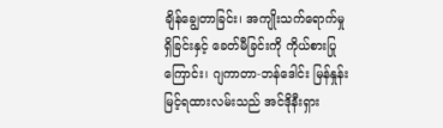ချိန်ချွေတာခြင်း၊ အကျိုးသက်ရောက်မှုရှိခြင်းနှင့် ခေတ်မီခြင်းကို ကိုယ်စားပြုကြောင်း၊ ဂျကာတာ-ဘန်ဒေါင်း မြန်နှုန်းမြင့်ရထားလမ်းသည် အင်ဒိုနီးရှား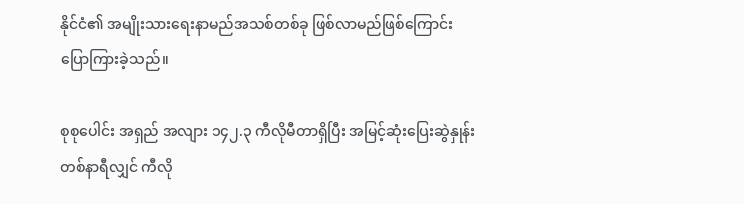နိုင်ငံ၏ အမျိုးသားရေးနာမည်အသစ်တစ်ခု ဖြစ်လာမည်ဖြစ်ကြောင်း ပြောကြားခဲ့သည်။

စုစုပေါင်း အရှည် အလျား ၁၄၂.၃ ကီလိုမီတာရှိပြီး အမြင့်ဆုံးပြေးဆွဲနှုန်း တစ်နာရီလျှင် ကီလို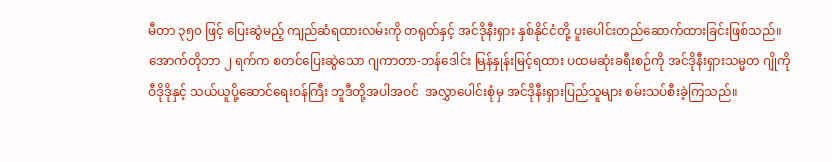မီတာ ၃၅၀ ဖြင့် ပြေးဆွဲမည့် ကျည်ဆံရထားလမ်းကို တရုတ်နှင့် အင်ဒိုနီးရှား နှစ်နိုင်ငံတို့ ပူးပေါင်းတည်ဆောက်ထားခြင်းဖြစ်သည်။အောက်တိုဘာ ၂ ရက်က စတင်ပြေးဆွဲသော ဂျကာတာ-ဘန်ဒေါင်း မြန်နှုန်းမြင့်ရထား ပထမဆုံးခရီးစဉ်ကို အင်ဒိုနီးရှားသမ္မတ ဂျိုကို ဝီဒိုဒိုနှင့် သယ်ယူပို့ဆောင်ရေးဝန်ကြီး ဘူဒီတို့အပါအဝင်  အလွှာပေါင်းစုံမှ အင်ဒိုနီးရှားပြည်သူများ စမ်းသပ်စီးခဲ့ကြသည်။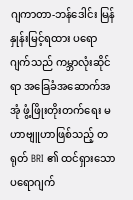ဂျကာတာ-ဘန်ဒေါင်း မြန်နှုန်းမြင့်ရထား ပရောဂျက်သည် ကမ္ဘာလုံးဆိုင်ရာ အခြေခံအဆောက်အအုံ ဖွံ့ဖြိုးတိုးတက်ရေး မဟာဗျူဟာဖြစ်သည့် တရုတ် BRI ၏ ထင်ရှားသော ပရောဂျက်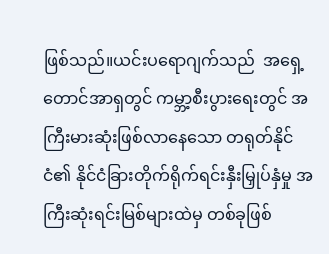ဖြစ်သည်။ယင်းပရောဂျက်သည်  အရှေ့တောင်အာရှတွင် ကမ္ဘာ့စီးပွားရေးတွင် အကြီးမားဆုံးဖြစ်လာနေသော တရုတ်နိုင်ငံ၏ နိုင်ငံခြားတိုက်ရိုက်ရင်းနှီးမြှုပ်နှံမှု အကြီးဆုံးရင်းမြစ်များထဲမှ တစ်ခုဖြစ်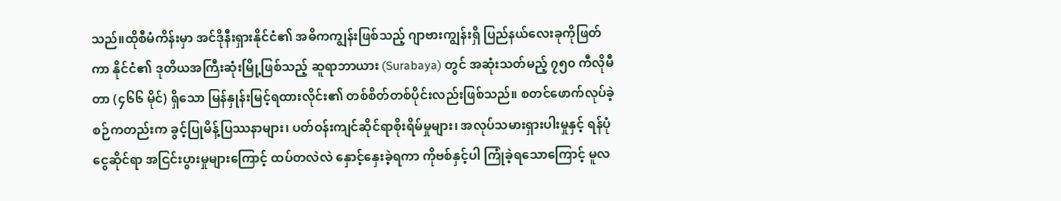သည်။ထိုစီမံကိန်းမှာ အင်ဒိုနီးရှားနိုင်ငံ၏ အဓိကကျွန်းဖြစ်သည့် ဂျာဗားကျွန်းရှိ ပြည်နယ်လေးခုကိုဖြတ်ကာ နိုင်ငံ၏ ဒုတိယအကြီးဆုံးမြို့ဖြစ်သည့် ဆူရာဘာယား (Surabaya) တွင် အဆုံးသတ်မည့် ၇၅၀ ကီလိုမီတာ (၄၆၆ မိုင်) ရှိသော မြန်နှုန်းမြင့်ရထားလိုင်း၏ တစ်စိတ်တစ်ပိုင်းလည်းဖြစ်သည်။ စတင်ဖောက်လုပ်ခဲ့စဉ်ကတည်းက ခွင့်ပြုမိန့်ပြဿနာများ၊ ပတ်ဝန်းကျင်ဆိုင်ရာစိုးရိမ်မှုများ၊ အလုပ်သမားရှားပါးမှုနှင့် ရန်ပုံငွေဆိုင်ရာ အငြင်းပွားမှုများကြောင့် ထပ်တလဲလဲ နှောင့်နှေးခဲ့ရကာ ကိုဗစ်နှင့်ပါ ကြုံခဲ့ရသောကြောင့် မူလ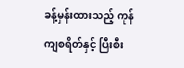ခန့်မှန်းထားသည့် ကုန်ကျစရိတ်နှင့် ပြီးစီး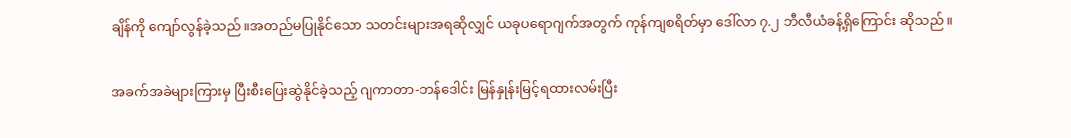ချိန်ကို ကျော်လွန်ခဲ့သည်။အတည်မပြုနိုင်သော သတင်းများအရဆိုလျှင် ယခုပရောဂျက်အတွက် ကုန်ကျစရိတ်မှာ ဒေါ်လာ ၇.၂ ဘီလီယံခန့်ရှိကြောင်း ဆိုသည်။

အခက်အခဲများကြားမှ ပြီးစီးပြေးဆွဲနိုင်ခဲ့သည့် ဂျကာတာ-ဘန်ဒေါင်း မြန်နှုန်းမြင့်ရထားလမ်းပြီး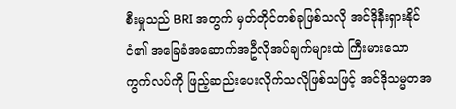စီးမှုသည် BRI အတွက် မှတ်တိုင်တစ်ခုဖြစ်သလို အင်ဒိုနီးရှားနိုင်ငံ၏ အခြေခံအဆောက်အဦလိုအပ်ချက်များထဲ ကြီးမားသော ကွက်လပ်ကို ဖြည့်ဆည်းပေးလိုက်သလိုဖြစ်သဖြင့် အင်ဒိုသမ္မတအ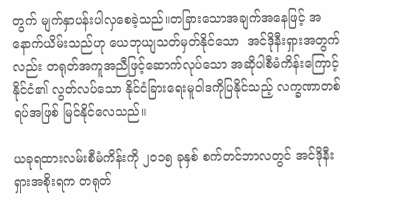တွက် မျက်နှာပန်းပါလှစေခဲ့သည်။တခြားသောအချက်အနေဖြင့် အနောက်ယိမ်းသည်ဟု ယေဘုယျသတ်မှတ်နိုင်သော  အင်ဒိုနီးရှားအတွက်လည်း တရုတ်အကူအညီဖြင့်ဆောက်လုပ်သော အဆိုပါစီမံကိန်းကြောင့် နိုင်ငံ၏ လွတ်လပ်သော နိုင်ငံခြားရေးမူဝါဒကိုပြနိုင်သည့် လက္ခဏာတစ်ရပ်အဖြစ် မြင်နိုင်လေသည်။

ယခုရထားလမ်းစီမံကိန်းကို ၂၀၁၅ ခုနှစ် စက်တင်ဘာလတွင် အင်ဒိုနီးရှားအစိုးရက တရုတ်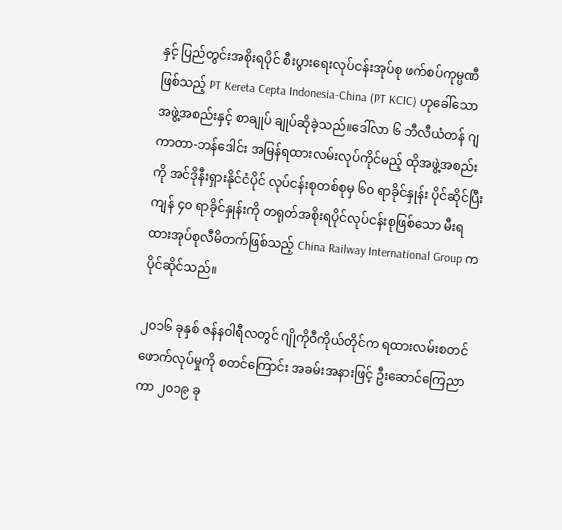နှင့် ပြည်တွင်းအစိုးရပိုင် စီးပွားရေးလုပ်ငန်းအုပ်စု ဖက်စပ်ကုမ္ပဏီဖြစ်သည့် PT Kereta Cepta Indonesia-China (PT KCIC) ဟုခေါ်သော အဖွဲ့အစည်းနှင့် စာချုပ် ချုပ်ဆိုခဲ့သည်။ဒေါ်လာ ၆ ဘီလီယံတန် ဂျကာတာ-ဘန်ဒေါင်း အမြန်ရထားလမ်းလုပ်ကိုင်မည့် ထိုအဖွဲ့အစည်းကို အင်ဒိုနီးရှားနိုင်ငံပိုင် လုပ်ငန်းစုတစ်စုမှ ၆၀ ရာခိုင်နှုန်း ပိုင်ဆိုင်ပြီး ကျန် ၄၀ ရာခိုင်နှုန်းကို တရုတ်အစိုးရပိုင်လုပ်ငန်းစုဖြစ်သော မီးရထားအုပ်စုလီမိတက်ဖြစ်သည့် China Railway International Group က ပိုင်ဆိုင်သည်။

၂၀၁၆ ခုနှစ် ဇန်နဝါရီလတွင် ဂျိုကိုဝီကိုယ်တိုင်က ရထားလမ်းစတင်ဖောက်လုပ်မှုကို စတင်ကြောင်း အခမ်းအနားဖြင့် ဦးဆောင်ကြေညာကာ ၂၀၁၉ ခု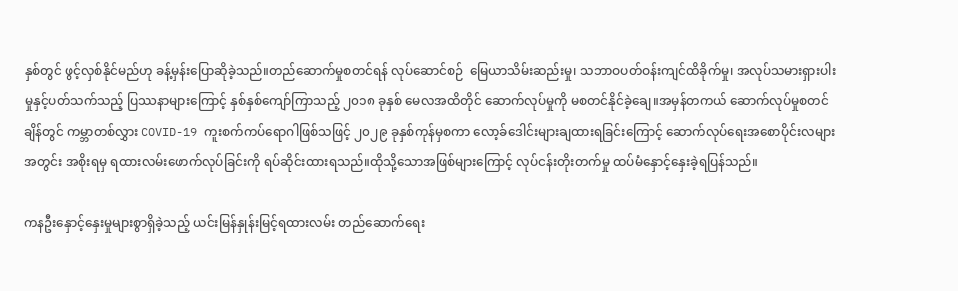နှစ်တွင် ဖွင့်လှစ်နိုင်မည်ဟု ခန့်မှန်းပြောဆိုခဲ့သည်။တည်ဆောက်မှုစတင်ရန် လုပ်ဆောင်စဉ်  မြေယာသိမ်းဆည်းမှု၊ သဘာဝပတ်ဝန်းကျင်ထိခိုက်မှု၊ အလုပ်သမားရှားပါးမှုနှင့်ပတ်သက်သည့် ပြဿနာများကြောင့် နှစ်နှစ်ကျော်ကြာသည့် ၂၀၁၈ ခုနှစ် မေလအထိတိုင် ဆောက်လုပ်မှုကို မစတင်နိုင်ခဲ့ချေ။အမှန်တကယ် ဆောက်လုပ်မှုစတင်ချိန်တွင် ကမ္ဘာတစ်လွှား COVID-19 ကူးစက်ကပ်ရောဂါဖြစ်သဖြင့် ၂၀၂၉ ခုနှစ်ကုန်မှစကာ လော့ခ်ဒေါင်းများချထားရခြင်းကြောင့် ဆောက်လုပ်ရေးအစောပိုင်းလများအတွင်း အစိုးရမှ ရထားလမ်းဖောက်လုပ်ခြင်းကို ရပ်ဆိုင်းထားရသည်။ထိုသို့သောအဖြစ်များကြောင့် လုပ်ငန်းတိုးတက်မှု ထပ်မံနှောင့်နှေးခဲ့ရပြန်သည်။

ကနဦးနှောင့်နှေးမှုများစွာရှိခဲ့သည့် ယင်းမြန်နှုန်းမြင့်ရထားလမ်း တည်ဆောက်ရေး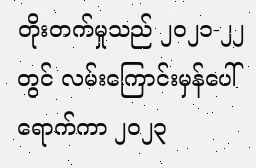တိုးတက်မှုသည် ၂၀၂၁-၂၂ တွင် လမ်းကြောင်းမှန်ပေါ်ရောက်ကာ ၂၀၂၃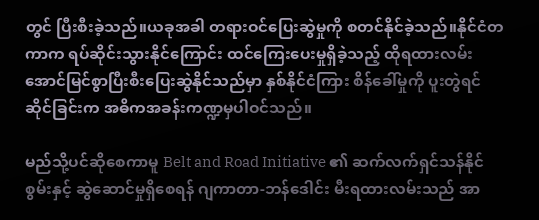တွင် ပြီးစီးခဲ့သည်။ယခုအခါ တရားဝင်ပြေးဆွဲမှုကို စတင်နိုင်ခဲ့သည်။နိုင်ငံတကာက ရပ်ဆိုင်းသွားနိုင်ကြောင်း ထင်ကြေးပေးမှုရှိခဲ့သည့် ထိုရထားလမ်း အောင်မြင်စွာပြီးစီးပြေးဆွဲနိုင်သည်မှာ နှစ်နိုင်ငံကြား စိန်ခေါ်မှုကို ပူးတွဲရင်ဆိုင်ခြင်းက အဓိကအခန်းကဏ္ဍမှပါဝင်သည်။

မည်သို့ပင်ဆိုစေကာမူ Belt and Road Initiative ၏ ဆက်လက်ရှင်သန်နိုင်စွမ်းနှင့် ဆွဲဆောင်မှုရှိစေရန် ဂျကာတာ-ဘန်ဒေါင်း မီးရထားလမ်းသည် အာ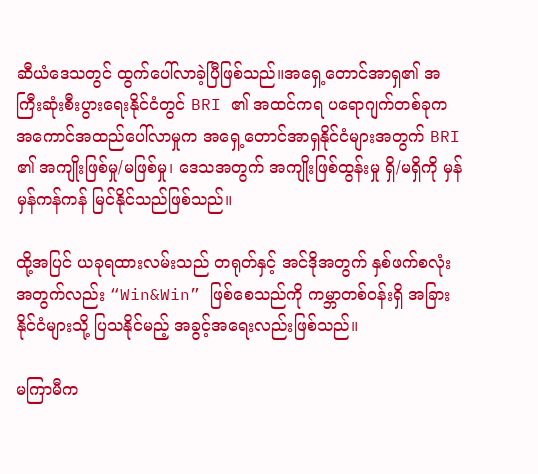ဆီယံဒေသတွင် ထွက်ပေါ်လာခဲ့ပြီဖြစ်သည်။အရှေ့တောင်အာရှ၏ အကြီးဆုံးစီးပွားရေးနိုင်ငံတွင် BRI ၏ အထင်ကရ ပရောဂျက်တစ်ခုက အကောင်အထည်ပေါ်လာမှုက အရှေ့တောင်အာရှနိုင်ငံများအတွက် BRI ၏ အကျိုးဖြစ်မှု/မဖြစ်မှု၊ ဒေသအတွက် အကျိုးဖြစ်ထွန်းမှု ရှိ/မရှိကို မှန်မှန်ကန်ကန် မြင်နိုင်သည်ဖြစ်သည်။

ထို့အပြင် ယခုရထားလမ်းသည် တရုတ်နှင့် အင်ဒိုအတွက် နှစ်ဖက်စလုံးအတွက်လည်း “Win&Win” ဖြစ်စေသည်ကို ကမ္ဘာတစ်ဝန်းရှိ အခြားနိုင်ငံများသို့ ပြသနိုင်မည့် အခွင့်အရေးလည်းဖြစ်သည်။

မကြာမီက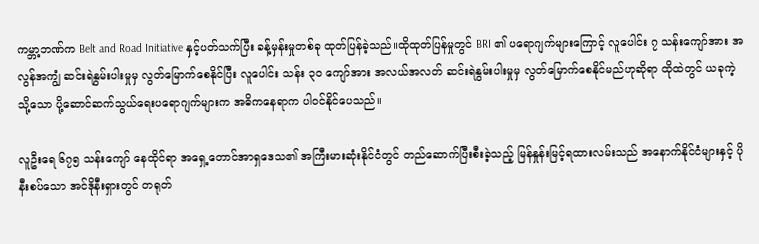ကမ္ဘာ့ဘဏ်က Belt and Road Initiative နှင့်ပတ်သက်ပြီး ခန့်မှန်းမှုတစ်ခု ထုတ်ပြန်ခဲ့သည်။ထိုထုတ်ပြန်မှုတွင် BRI ၏ ပရောဂျက်များကြောင့် လူပေါင်း ၇ သန်းကျော်အား အလွန်အကျွံ ဆင်းရဲနွမ်းပါးမှုမှ လွတ်မြောက်စေနိုင်ပြီး လူပေါင်း သန်း ၃၀ ကျော်အား အလယ်အလတ် ဆင်းရဲနွမ်းပါးမှုမှ လွတ်မြောက်စေနိုင်မည်ဟုဆိုရာ ထိုထဲတွင် ယခုကဲ့သို့သော ပို့ဆောင်ဆက်သွယ်ရေးပရောဂျက်များက အဓိကနေရာက ပါဝင်နိုင်ပေသည်။

လူဦးရေ ၆၇၅ သန်းကျော် နေထိုင်ရာ အရှေ့တောင်အာရှဒေသ၏ အကြီးမားဆုံးနိုင်ငံတွင် တည်ဆောက်ပြီးစီးခဲ့သည့် မြန်နှုန်းမြင့်ရထားလမ်းသည် အနောက်နိုင်ငံများနှင့် ပိုနီးစပ်သော အင်ဒိုနီးရှားတွင် တရုတ်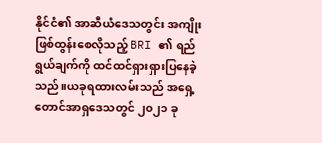နိုင်ငံ၏ အာဆီယံဒေသတွင်း အကျိုးဖြစ်ထွန်းစေလိုသည့် BRI ၏ ရည်ရွယ်ချက်ကို ထင်ထင်ရှားရှားပြနေခဲ့သည်။ယခုရထားလမ်းသည် အရှေ့တောင်အာရှဒေသတွင် ၂၀၂၁ ခု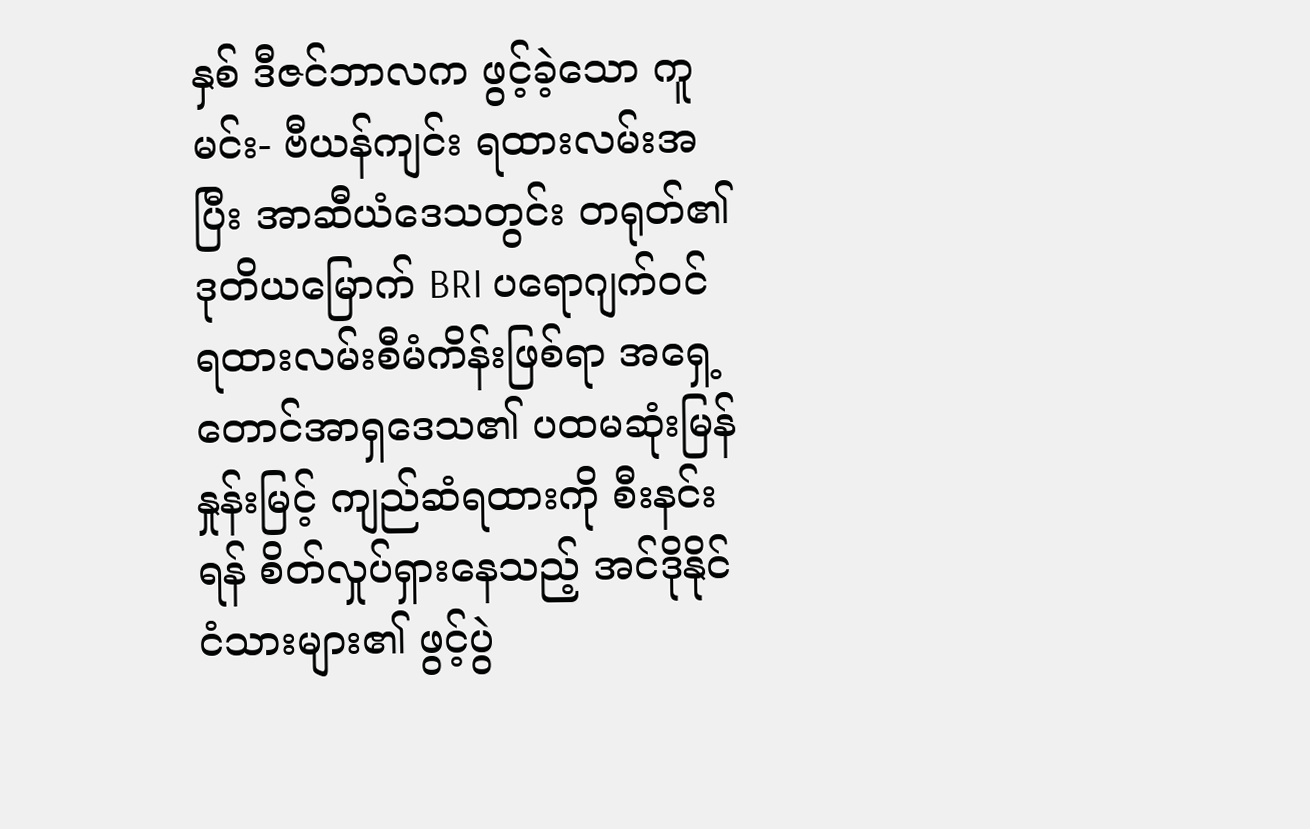နှစ် ဒီဇင်ဘာလက ဖွင့်ခဲ့သော ကူမင်း- ဗီယန်ကျင်း ရထားလမ်းအပြီး အာဆီယံဒေသတွင်း တရုတ်၏ ဒုတိယမြောက် BRI ပရောဂျက်ဝင် ရထားလမ်းစီမံကိန်းဖြစ်ရာ အရှေ့တောင်အာရှဒေသ၏ ပထမဆုံးမြန်နှုန်းမြင့် ကျည်ဆံရထားကို စီးနင်းရန် စိတ်လှုပ်ရှားနေသည့် အင်ဒိုနိုင်ငံသားများ၏ ဖွင့်ပွဲ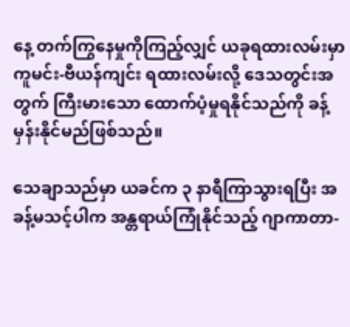နေ့ တက်ကြွနေမှုကိုကြည့်လျှင် ယခုရထားလမ်းမှာ ကူမင်း-ဗီယန်ကျင်း ရထားလမ်းလို့ ဒေသတွင်းအတွက် ကြီးမားသော ထောက်ပံ့မှုရနိုင်သည်ကို ခန့်မှန်းနိုင်မည်ဖြစ်သည်။

သေချာသည်မှာ ယခင်က ၃ နာရီကြာသွားရပြီး အခန့်မသင့်ပါက အန္တရာယ်ကြုံနိုင်သည့် ဂျာကာတာ-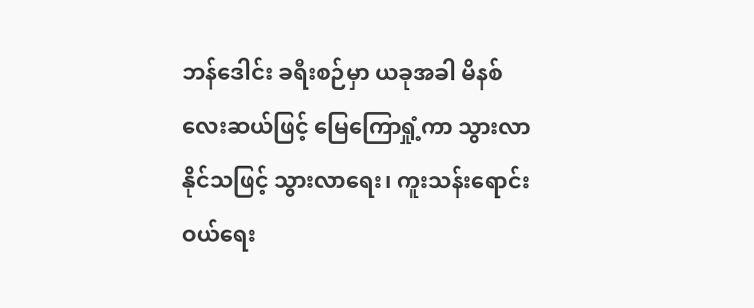ဘန်ဒေါင်း ခရီးစဉ်မှာ ယခုအခါ မိနစ်လေးဆယ်ဖြင့် မြေကြောရှုံ့ကာ သွားလာနိုင်သဖြင့် သွားလာရေး၊ ကူးသန်းရောင်းဝယ်ရေး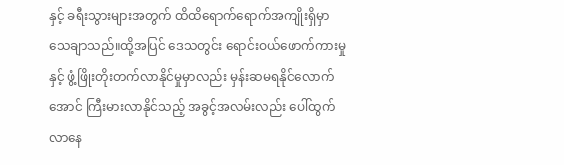နှင့် ခရီးသွားများအတွက် ထိထိရောက်ရောက်အကျိုးရှိမှာ သေချာသည်။ထို့အပြင် ဒေသတွင်း ရောင်းဝယ်ဖောက်ကားမှုနှင့် ဖွံ့ဖြိုးတိုးတက်လာနိုင်မှုမှာလည်း မှန်းဆမရနိုင်လောက်အောင် ကြီးမားလာနိုင်သည့် အခွင့်အလမ်းလည်း ပေါ်ထွက်လာနေ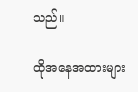သည်။

ထိုအနေအထားများ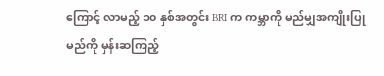ကြောင့် လာမည့် ၁၀ နှစ်အတွင်း BRI က ကမ္ဘာကို မည်မျှအကျိုးပြုမည်ကို မှန်းဆကြည့်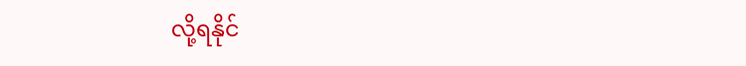လို့ရနိုင်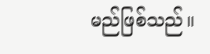မည်ဖြစ်သည်။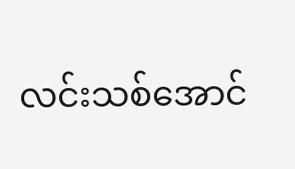လင်းသစ်အောင်